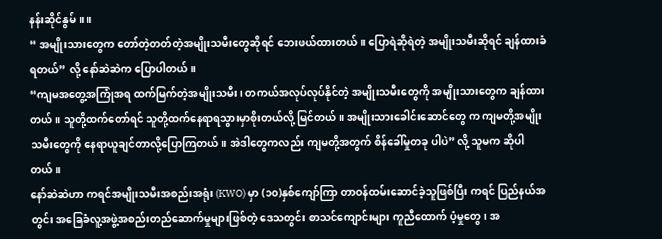နန်းဆိုင်နွမ်။ ။
“ အမျိုးသားတွေက တော်တဲ့တတ်တဲ့အမျိုးသမီးတွေဆိုရင် ဘေးဖယ်ထားတယ်။ ပြောရဲဆိုရဲတဲ့ အမျိုးသမီးဆိုရင် ချန်ထားခံရတယ်” လို့ နော်ဆဲဆဲက ပြောပါတယ်။
“ကျမအတွေ့အကြုံအရ ထက်မြက်တဲ့အမျိုးသမီး၊ တကယ်အလုပ်လုပ်နိုင်တဲ့ အမျိုးသမီးတွေကို အမျိုးသားတွေက ချန်ထားတယ်။ သူတို့ထက်တော်ရင် သူတို့ထက်နေရာရသွားမှာစိုးတယ်လို့ မြင်တယ်။ အမျိုးသားခေါင်းဆောင်တွေ က ကျမတို့အမျိုးသမီးတွေကို နေရာယူချင်တာလို့ပြောကြတယ်။ အဲဒါတွေကလည်း ကျမတို့အတွက် စိန်ခေါ်မှုတခု ပါပဲ” လို့ သူမက ဆိုပါတယ်။
နော်ဆဲဆဲဟာ ကရင်အမျိုးသမီးအစည်းအရုံး (KWO) မှာ (၁၀)နှစ်ကျော်ကြာ တာဝန်ထမ်းဆောင်ခဲ့သူဖြစ်ပြီး ကရင် ပြည်နယ်အတွင်း အခြေခံလူ့အဖွဲ့အစည်းတည်ဆောက်မှုများဖြစ်တဲ့ ဒေသတွင်း စာသင်ကျောင်းများ ကူညီထောက် ပံ့မှုတွေ၊ အ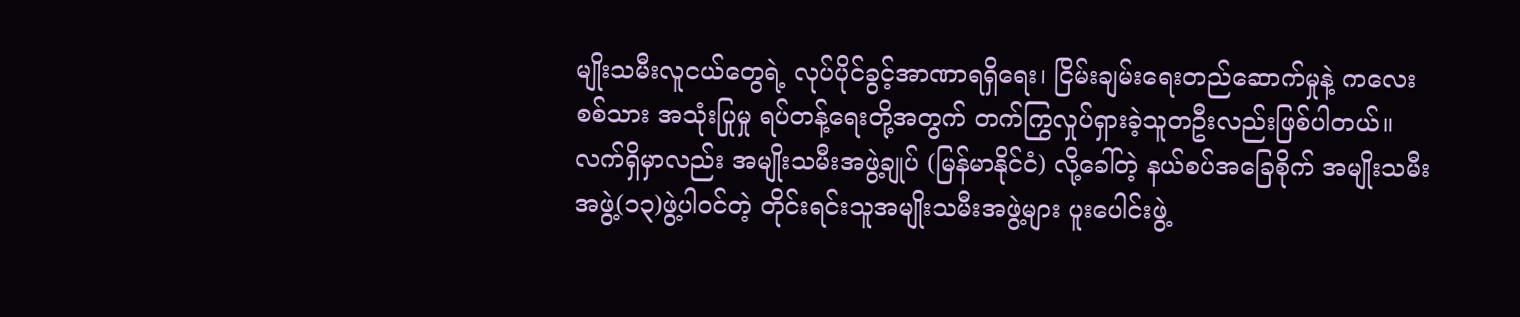မျိုးသမီးလူငယ်တွေရဲ့ လုပ်ပိုင်ခွင့်အာဏာရရှိရေး၊ ငြိမ်းချမ်းရေးတည်ဆောက်မှုနဲ့ ကလေးစစ်သား အသုံးပြုမှု ရပ်တန့်ရေးတို့အတွက် တက်ကြွလှုပ်ရှားခဲ့သူတဦးလည်းဖြစ်ပါတယ်။
လက်ရှိမှာလည်း အမျိုးသမီးအဖွဲ့ချုပ် (မြန်မာနိုင်ငံ) လို့ခေါ်တဲ့ နယ်စပ်အခြေစိုက် အမျိုးသမီးအဖွဲ့(၁၃)ဖွဲ့ပါဝင်တဲ့ တိုင်းရင်းသူအမျိုးသမီးအဖွဲ့များ ပူးပေါင်းဖွဲ့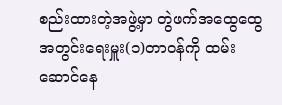စည်းထားတဲ့အဖွဲ့မှာ တွဲဖက်အထွေထွေအတွင်းရေးမှူး(၁)တာဝန်ကို ထမ်းဆောင်နေ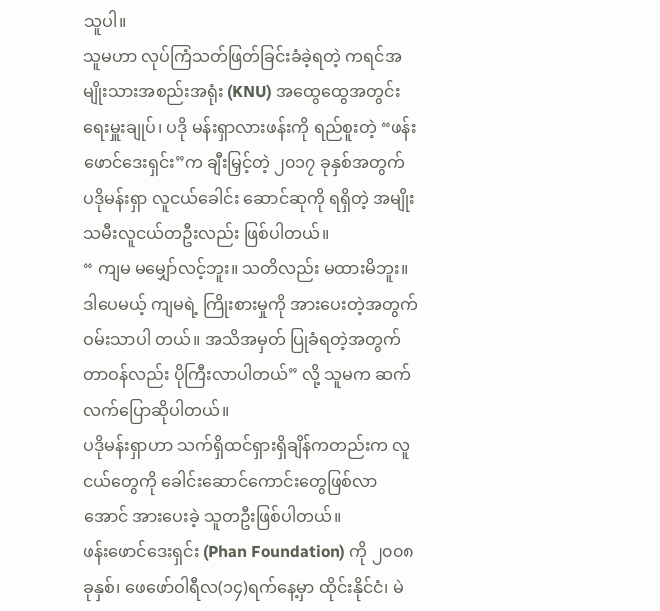သူပါ။
သူမဟာ လုပ်ကြံသတ်ဖြတ်ခြင်းခံခဲ့ရတဲ့ ကရင်အမျိုးသားအစည်းအရုံး (KNU) အထွေထွေအတွင်းရေးမှူးချုပ်၊ ပဒို မန်းရှာလားဖန်းကို ရည်စူးတဲ့ “ဖန်းဖောင်ဒေးရှင်း”က ချီးမြှင့်တဲ့ ၂၀၁၇ ခုနှစ်အတွက် ပဒိုမန်းရှာ လူငယ်ခေါင်း ဆောင်ဆုကို ရရှိတဲ့ အမျိုးသမီးလူငယ်တဦးလည်း ဖြစ်ပါတယ်။
“ ကျမ မမျှော်လင့်ဘူး။ သတိလည်း မထားမိဘူး။ ဒါပေမယ့် ကျမရဲ့ ကြိုးစားမှုကို အားပေးတဲ့အတွက် ဝမ်းသာပါ တယ်။ အသိအမှတ် ပြုခံရတဲ့အတွက် တာဝန်လည်း ပိုကြီးလာပါတယ်” လို့ သူမက ဆက်လက်ပြောဆိုပါတယ်။
ပဒိုမန်းရှာဟာ သက်ရှိထင်ရှားရှိချိန်ကတည်းက လူငယ်တွေကို ခေါင်းဆောင်ကောင်းတွေဖြစ်လာအောင် အားပေးခဲ့ သူတဦးဖြစ်ပါတယ်။
ဖန်းဖောင်ဒေးရှင်း (Phan Foundation) ကို ၂၀၀၈ ခုနှစ်၊ ဖေဖော်ဝါရီလ(၁၄)ရက်နေ့မှာ ထိုင်းနိုင်ငံ၊ မဲ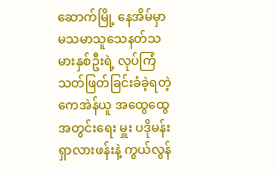ဆောက်မြို့ နေအိမ်မှာ မသမာသူသေနတ်သမားနှစ်ဦးရဲ့ လုပ်ကြံသတ်ဖြတ်ခြင်းခံခဲ့ရတဲ့ ကေအဲန်ယူ အထွေထွေ အတွင်းရေး မှူး ပဒိုမန်းရှာလားဖန်းနဲ့ ကွယ်လွန်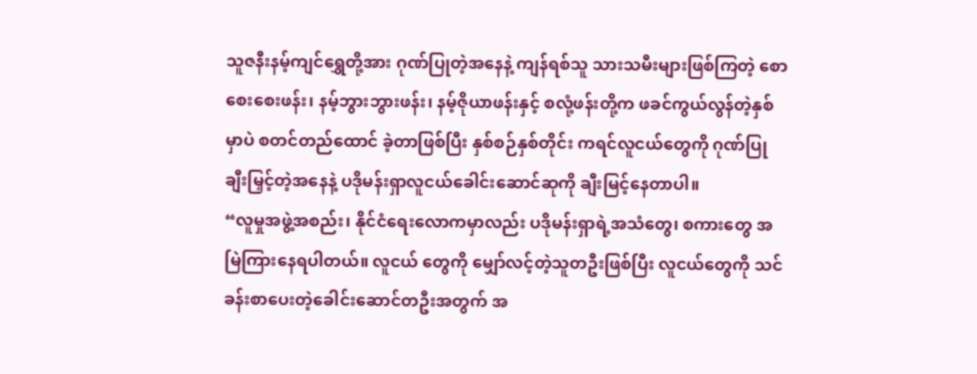သူဇနီးနမ့်ကျင်ရွှေတို့အား ဂုဏ်ပြုတဲ့အနေနဲ့ ကျန်ရစ်သူ သားသမီးများဖြစ်ကြတဲ့ စောစေးစေးဖန်း၊ နမ့်ဘွားဘွားဖန်း၊ နမ့်ဇိုယာဖန်းနှင့် စလုံ့ဖန်းတို့က ဖခင်ကွယ်လွန်တဲ့နှစ်မှာပဲ စတင်တည်ထောင် ခဲ့တာဖြစ်ပြီး နှစ်စဉ်နှစ်တိုင်း ကရင်လူငယ်တွေကို ဂုဏ်ပြုချီးမြှင့်တဲ့အနေနဲ့ ပဒိုမန်းရှာလူငယ်ခေါင်းဆောင်ဆုကို ချီးမြင့်နေတာပါ။
“လူမှုအဖွဲ့အစည်း၊ နိုင်ငံရေးလောကမှာလည်း ပဒိုမန်းရှာရဲ့အသံတွေ၊ စကားတွေ အမြဲကြားနေရပါတယ်။ လူငယ် တွေကို မျှော်လင့်တဲ့သူတဦးဖြစ်ပြီး လူငယ်တွေကို သင်ခန်းစာပေးတဲ့ခေါင်းဆောင်တဦးအတွက် အ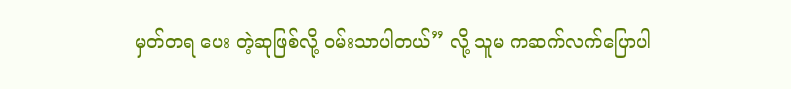မှတ်တရ ပေး တဲ့ဆုဖြစ်လို့ ဝမ်းသာပါတယ်” လို့ သူမ ကဆက်လက်ပြောပါ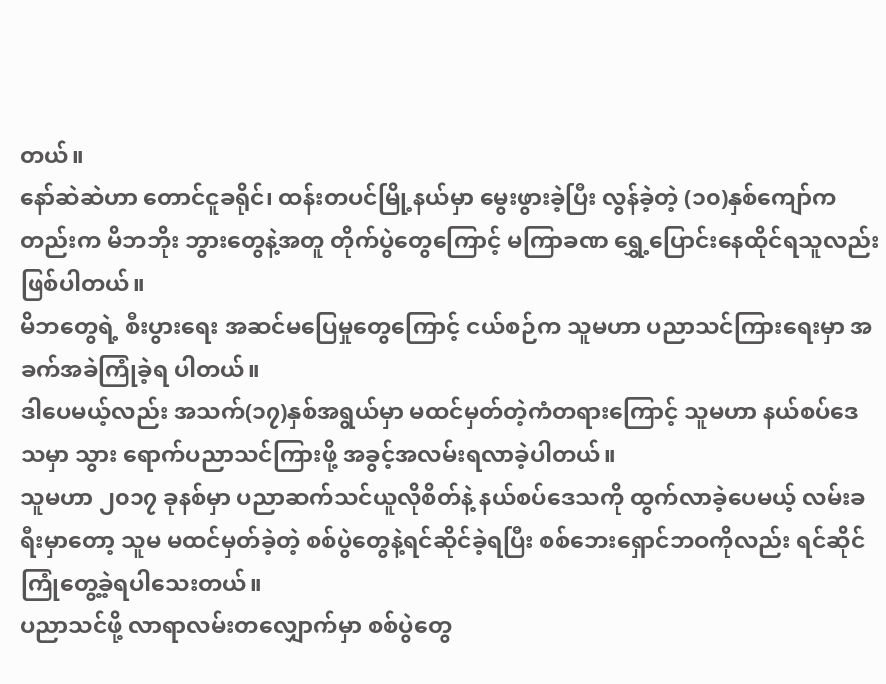တယ်။
နော်ဆဲဆဲဟာ တောင်ငူခရိုင်၊ ထန်းတပင်မြို့နယ်မှာ မွေးဖွားခဲ့ပြီး လွန်ခဲ့တဲ့ (၁၀)နှစ်ကျော်ကတည်းက မိဘဘိုး ဘွားတွေနဲ့အတူ တိုက်ပွဲတွေကြောင့် မကြာခဏ ရွှေ့ပြောင်းနေထိုင်ရသူလည်း ဖြစ်ပါတယ်။
မိဘတွေရဲ့ စီးပွားရေး အဆင်မပြေမှုတွေကြောင့် ငယ်စဉ်က သူမဟာ ပညာသင်ကြားရေးမှာ အခက်အခဲကြုံခဲ့ရ ပါတယ်။
ဒါပေမယ့်လည်း အသက်(၁၇)နှစ်အရွယ်မှာ မထင်မှတ်တဲ့ကံတရားကြောင့် သူမဟာ နယ်စပ်ဒေသမှာ သွား ရောက်ပညာသင်ကြားဖို့ အခွင့်အလမ်းရလာခဲ့ပါတယ်။
သူမဟာ ၂၀၁၇ ခုနစ်မှာ ပညာဆက်သင်ယူလိုစိတ်နဲ့ နယ်စပ်ဒေသကို ထွက်လာခဲ့ပေမယ့် လမ်းခရီးမှာတော့ သူမ မထင်မှတ်ခဲ့တဲ့ စစ်ပွဲတွေနဲ့ရင်ဆိုင်ခဲ့ရပြီး စစ်ဘေးရှောင်ဘဝကိုလည်း ရင်ဆိုင်ကြုံတွေ့ခဲ့ရပါသေးတယ်။
ပညာသင်ဖို့ လာရာလမ်းတလျှောက်မှာ စစ်ပွဲတွေ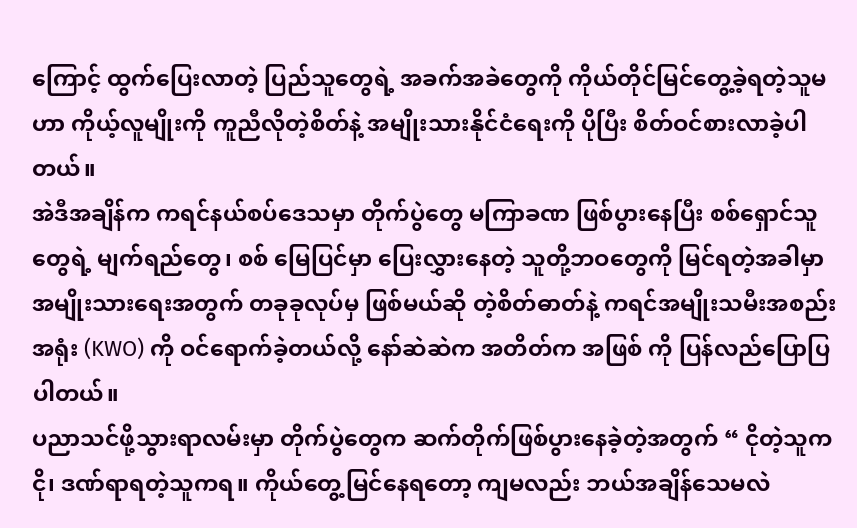ကြောင့် ထွက်ပြေးလာတဲ့ ပြည်သူတွေရဲ့ အခက်အခဲတွေကို ကိုယ်တိုင်မြင်တွေ့ခဲ့ရတဲ့သူမဟာ ကိုယ့်လူမျိုးကို ကူညီလိုတဲ့စိတ်နဲ့ အမျိုးသားနိုင်ငံရေးကို ပိုပြီး စိတ်ဝင်စားလာခဲ့ပါ တယ်။
အဲဒီအချိန်က ကရင်နယ်စပ်ဒေသမှာ တိုက်ပွဲတွေ မကြာခဏ ဖြစ်ပွားနေပြီး စစ်ရှောင်သူတွေရဲ့ မျက်ရည်တွေ၊ စစ် မြေပြင်မှာ ပြေးလွှားနေတဲ့ သူတို့ဘဝတွေကို မြင်ရတဲ့အခါမှာ အမျိုးသားရေးအတွက် တခုခုလုပ်မှ ဖြစ်မယ်ဆို တဲ့စိတ်ဓာတ်နဲ့ ကရင်အမျိုးသမီးအစည်းအရုံး (KWO) ကို ဝင်ရောက်ခဲ့တယ်လို့ နော်ဆဲဆဲက အတိတ်က အဖြစ် ကို ပြန်လည်ပြောပြပါတယ်။
ပညာသင်ဖို့သွားရာလမ်းမှာ တိုက်ပွဲတွေက ဆက်တိုက်ဖြစ်ပွားနေခဲ့တဲ့အတွက် “ ငိုတဲ့သူကငို၊ ဒဏ်ရာရတဲ့သူကရ။ ကိုယ်တွေ့မြင်နေရတော့ ကျမလည်း ဘယ်အချိန်သေမလဲ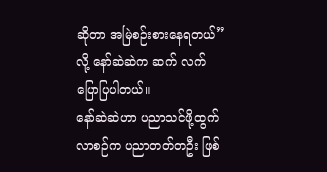ဆိုတာ အမြဲစဉ်းစားနေရတယ်” လို့ နော်ဆဲဆဲက ဆက် လက်ပြောပြပါတယ်။
နော်ဆဲဆဲဟာ ပညာသင်ဖို့ထွက်လာစဉ်က ပညာတတ်တဦး ဖြစ်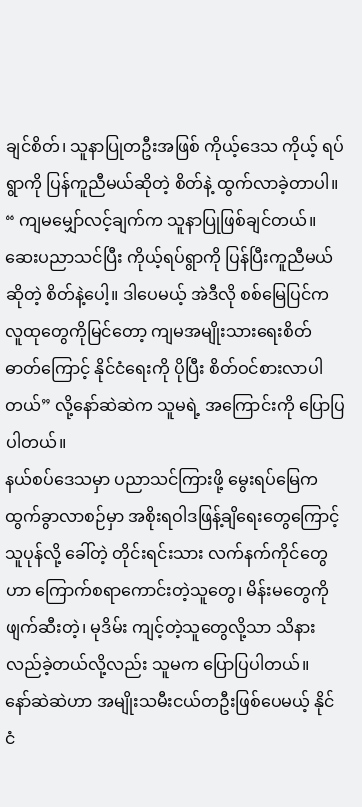ချင်စိတ်၊ သူနာပြုတဦးအဖြစ် ကိုယ့်ဒေသ ကိုယ့် ရပ်ရွာကို ပြန်ကူညီမယ်ဆိုတဲ့ စိတ်နဲ့ ထွက်လာခဲ့တာပါ။
“ ကျမမျှော်လင့်ချက်က သူနာပြုဖြစ်ချင်တယ်။ ဆေးပညာသင်ပြီး ကိုယ့်ရပ်ရွာကို ပြန်ပြီးကူညီမယ်ဆိုတဲ့ စိတ်နဲ့ပေါ့။ ဒါပေမယ့် အဲဒီလို စစ်မြေပြင်က လူထုတွေကိုမြင်တော့ ကျမအမျိုးသားရေးစိတ်ဓာတ်ကြောင့် နိုင်ငံရေးကို ပိုပြီး စိတ်ဝင်စားလာပါတယ်” လို့နော်ဆဲဆဲက သူမရဲ့ အကြောင်းကို ပြောပြပါတယ်။
နယ်စပ်ဒေသမှာ ပညာသင်ကြားဖို့ မွေးရပ်မြေက ထွက်ခွာလာစဉ်မှာ အစိုးရဝါဒဖြန့်ချိရေးတွေကြောင့် သူပုန်လို့ ခေါ်တဲ့ တိုင်းရင်းသား လက်နက်ကိုင်တွေဟာ ကြောက်စရာကောင်းတဲ့သူတွေ၊ မိန်းမတွေကို ဖျက်ဆီးတဲ့၊ မုဒိမ်း ကျင့်တဲ့သူတွေလို့သာ သိနားလည်ခဲ့တယ်လို့လည်း သူမက ပြောပြပါတယ်။
နော်ဆဲဆဲဟာ အမျိုးသမီးငယ်တဦးဖြစ်ပေမယ့် နိုင်ငံ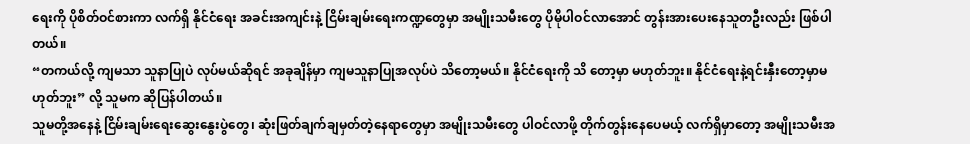ရေးကို ပိုစိတ်ဝင်စားကာ လက်ရှိ နိုင်ငံရေး အခင်းအကျင်းနဲ့ ငြိမ်းချမ်းရေးကဏ္ဍတွေမှာ အမျိုးသမီးတွေ ပိုမိုပါဝင်လာအောင် တွန်းအားပေးနေသူတဦးလည်း ဖြစ်ပါတယ်။
“တကယ်လို့ ကျမသာ သူနာပြုပဲ လုပ်မယ်ဆိုရင် အခုချိန်မှာ ကျမသူနာပြုအလုပ်ပဲ သိတော့မယ်။ နိုင်ငံရေးကို သိ တော့မှာ မဟုတ်ဘူး။ နိုင်ငံရေးနဲ့ရင်းနှီးတော့မှာမဟုတ်ဘူး” လို့ သူမက ဆိုပြန်ပါတယ်။
သူမတို့အနေနဲ့ ငြိမ်းချမ်းရေးဆွေးနွေးပွဲတွေ၊ ဆုံးဖြတ်ချက်ချမှတ်တဲ့နေရာတွေမှာ အမျိုးသမီးတွေ ပါဝင်လာဖို့ တိုက်တွန်းနေပေမယ့် လက်ရှိမှာတော့ အမျိုးသမီးအ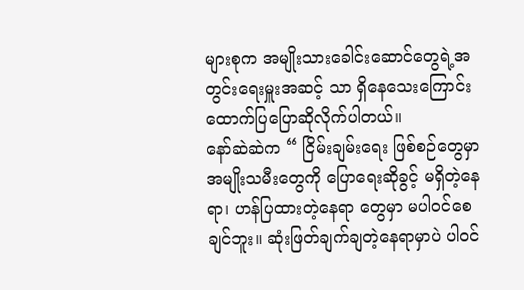များစုက အမျိုးသားခေါင်းဆောင်တွေရဲ့အတွင်းရေးမှူးအဆင့် သာ ရှိနေသေးကြောင်း ထောက်ပြပြောဆိုလိုက်ပါတယ်။
နော်ဆဲဆဲက “ ငြိမ်းချမ်းရေး ဖြစ်စဉ်တွေမှာ အမျိုးသမီးတွေကို ပြောရေးဆိုခွင့် မရှိတဲ့နေရာ၊ ဟန်ပြထားတဲ့နေရာ တွေမှာ မပါဝင်စေချင်ဘူး။ ဆုံးဖြတ်ချက်ချတဲ့နေရာမှာပဲ ပါဝင်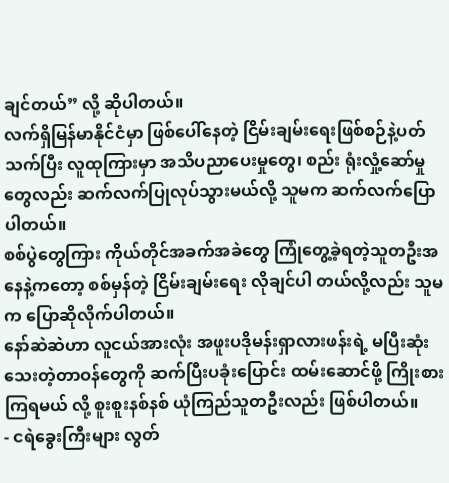ချင်တယ်” လို့ ဆိုပါတယ်။
လက်ရှိမြန်မာနိုင်ငံမှာ ဖြစ်ပေါ်နေတဲ့ ငြိမ်းချမ်းရေးဖြစ်စဉ်နဲ့ပတ်သက်ပြီး လူထုကြားမှာ အသိပညာပေးမှုတွေ၊ စည်း ရုံးလှုံ့ဆော်မှုတွေလည်း ဆက်လက်ပြုလုပ်သွားမယ်လို့ သူမက ဆက်လက်ပြောပါတယ်။
စစ်ပွဲတွေကြား ကိုယ်တိုင်အခက်အခဲတွေ ကြုံတွေ့ခဲ့ရတဲ့သူတဦးအနေနဲ့ကတော့ စစ်မှန်တဲ့ ငြိမ်းချမ်းရေး လိုချင်ပါ တယ်လို့လည်း သူမက ပြောဆိုလိုက်ပါတယ်။
နော်ဆဲဆဲဟာ လူငယ်အားလုံး အဖူးပဒိုမန်းရှာလားဖန်းရဲ့ မပြီးဆုံးသေးတဲ့တာဝန်တွေကို ဆက်ပြီးပခုံးပြောင်း ထမ်းဆောင်ဖို့ ကြိုးစားကြရမယ် လို့ စူးစူးနစ်နစ် ယုံကြည်သူတဦးလည်း ဖြစ်ပါတယ်။
- ငရဲခွေးကြီးများ လွတ်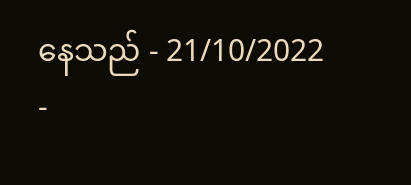နေသည် - 21/10/2022
-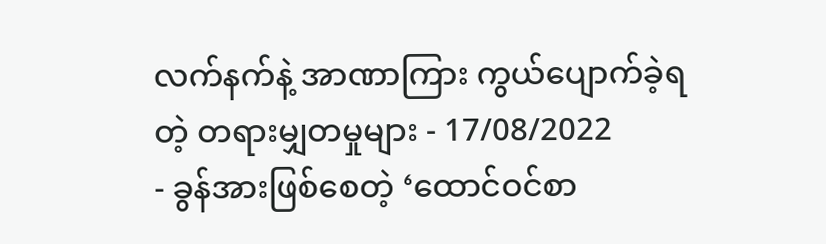လက်နက်နဲ့ အာဏာကြား ကွယ်ပျောက်ခဲ့ရတဲ့ တရားမျှတမှုများ - 17/08/2022
- ခွန်အားဖြစ်စေတဲ့ ‘ထောင်ဝင်စာ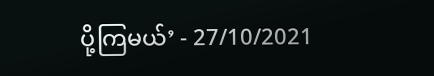ပို့ကြမယ်’ - 27/10/2021